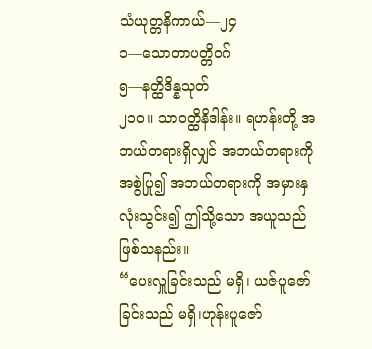သံယုတ္တနိကာယ်—၂၄
၁—သောတာပတ္တိဝဂ်
၅—နတ္ထိဒိန္နသုတ်
၂၁ဝ။ သာဝတ္ထိနိဒါန်း။ ရဟန်းတို့ အဘယ်တရားရှိလျှင် အဘယ်တရားကို အစွဲပြု၍ အဘယ်တရားကို အမှားနှလုံးသွင်း၍ ဤသို့သော အယူသည် ဖြစ်သနည်း။
“ပေးလှူခြင်းသည် မရှိ၊ ယဇ်ပူဇော်ခြင်းသည် မရှိ၊ဟုန်းပူဇော်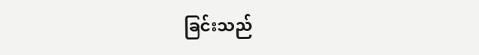ခြင်းသည်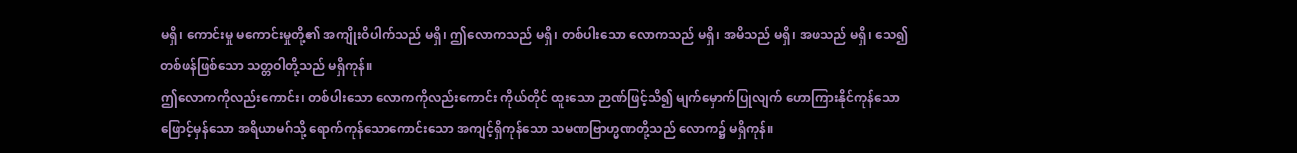မရှိ၊ ကောင်းမှု မကောင်းမှုတို့၏ အကျိုးဝိပါက်သည် မရှိ၊ ဤလောကသည် မရှိ၊ တစ်ပါးသော လောကသည် မရှိ၊ အမိသည် မရှိ၊ အဖသည် မရှိ၊ သေ၍ တစ်ဖန်ဖြစ်သော သတ္တဝါတို့သည် မရှိကုန်။
ဤလောကကိုလည်းကောင်း၊ တစ်ပါးသော လောကကိုလည်းကောင်း ကိုယ်တိုင် ထူးသော ဉာဏ်ဖြင့်သိ၍ မျက်မှောက်ပြုလျက် ဟောကြားနိုင်ကုန်သော ဖြောင့်မှန်သော အရိယာမဂ်သို့ ရောက်ကုန်သောကောင်းသော အကျင့်ရှိကုန်သော သမဏဗြာဟ္မဏတို့သည် လောက၌ မရှိကုန်။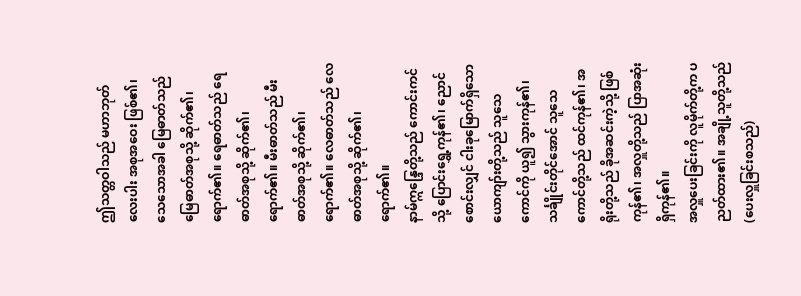ဤသတ္တဝါသည် မဟာဘုတ်လေးပါး အစုအဝေး ဖြစ်၏၊ သေသောအခါ မြေဓာတ်သည် မြေဓာတ်အစုသို့ ဆိုက်၏၊ ရောက်၏။ ရေဓာတ်သည် ရေဓာတ်အစုသို့ ဆိုက်၏၊ ရောက်၏။ မီးဓာတ်သည် မီးဓာတ်အစုသို့ ဆိုက်၏၊ ရောက်၏။ လေဓာတ်သည် လေဓာတ်အစုသို့ ဆိုက်၏၊ ရောက်၏။
နာမ်ဣန္ဒြေတို့သည် ကောင်းကင်သို့ ပြောင်းရွှေ့ကုန်၏၊ ညောင်စောင်းလျှင် ငါးခုမြောက်ရှိသောယောကျာ်းတို့သည် သူသေကောင်ကို ယူ၍ သွားကုန်၏၊ သင်္ချိုင်းတိုင်အောင် သူသေကောင်တို့သည် ထင်ကုန်၏၊ အရိုးတို့သည် ခိုအဆင်းကဲ့သို့ ဖြစ်ကုန်၏၊ အလှူတို့သည် ပြာအဆုံး ရှိကုန်၏။
အလှူပေးခြင်းကို လူမိုက်တို့က ပညတ်ထား၏။ အချို့သူတို့သည် (ပေးလှူခြင်းစသည်)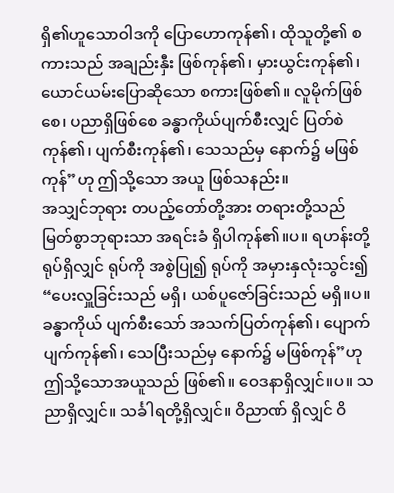ရှိ၏ဟူသောဝါဒကို ပြောဟောကုန်၏၊ ထိုသူတို့၏ စကားသည် အချည်းနှီး ဖြစ်ကုန်၏၊ မှားယွင်းကုန်၏၊ ယောင်ယမ်းပြောဆိုသော စကားဖြစ်၏။ လူမိုက်ဖြစ်စေ၊ ပညာရှိဖြစ်စေ ခန္ဓာကိုယ်ပျက်စီးလျှင် ပြတ်စဲ ကုန်၏၊ ပျက်စီးကုန်၏၊ သေသည်မှ နောက်၌ မဖြစ်ကုန်”ဟု ဤသို့သော အယူ ဖြစ်သနည်း။
အသျှင်ဘုရား တပည့်တော်တို့အား တရားတို့သည် မြတ်စွာဘုရားသာ အရင်းခံ ရှိပါကုန်၏။ပ။ ရဟန်းတို့ ရုပ်ရှိလျှင် ရုပ်ကို အစွဲပြု၍ ရုပ်ကို အမှားနှလုံးသွင်း၍ “ပေးလှူခြင်းသည် မရှိ၊ ယစ်ပူဇော်ခြင်းသည် မရှိ။ပ။ ခန္ဓာကိုယ် ပျက်စီးသော် အသက်ပြတ်ကုန်၏၊ ပျောက်ပျက်ကုန်၏၊ သေပြီးသည်မှ နောက်၌ မဖြစ်ကုန်”ဟု ဤသို့သောအယူသည် ဖြစ်၏။ ဝေဒနာရှိလျှင်။ပ။ သညာရှိလျှင်။ သင်္ခါရတို့ရှိလျှင်။ ဝိညာဏ် ရှိလျှင် ဝိ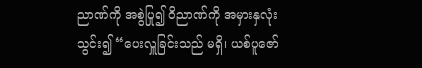ညာဏ်ကို အစွဲပြု၍ ဝိညာဏ်ကို အမှားနှလုံးသွင်း၍ “ပေးလှူခြင်းသည် မရှိ၊ ယစ်ပူဇော်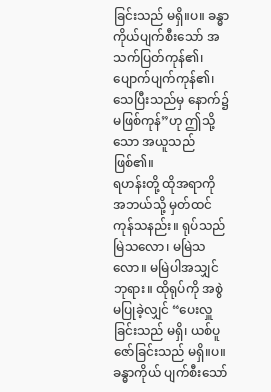ခြင်းသည် မရှိ။ပ။ ခန္ဓာကိုယ်ပျက်စီးသော် အသက်ပြတ်ကုန်၏၊ ပျောက်ပျက်ကုန်၏၊ သေပြီးသည်မှ နောက်၌ မဖြစ်ကုန်”ဟု ဤသို့သော အယူသည် ဖြစ်၏။
ရဟန်းတို့ ထိုအရာကို အဘယ်သို့ မှတ်ထင်ကုန်သနည်း။ ရုပ်သည် မြဲသလော၊ မမြဲသလော။ မမြဲပါအသျှင်ဘုရား။ ထိုရုပ်ကို အစွဲ မပြုခဲ့လျှင် “ပေးလှူခြင်းသည် မရှိ၊ ယစ်ပူဇော်ခြင်းသည် မရှိ။ပ။ ခန္ဓာကိုယ် ပျက်စီးသော်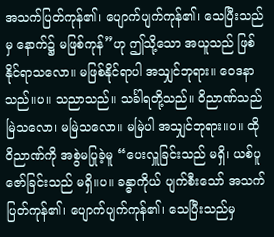အသက်ပြတ်ကုန်၏၊ ပျောက်ပျက်ကုန်၏၊ သေပြီးသည်မှ နောက်၌ မဖြစ်ကုန်”ဟု ဤသို့သော အယူသည် ဖြစ်နိုင်ရာသလော။ မဖြစ်နိုင်ရာပါ အသျှင်ဘုရား။ ဝေဒနာသည်။ပ။ သညာသည်။ သင်္ခါရတို့သည်။ ဝိညာဏ်သည် မြဲသလော၊ မမြဲသလော။ မမြဲပါ အသျှင်ဘုရား။ပ။ ထိုဝိညာဏ်ကို အစွဲမပြုခဲ့မူ “ပေးလှူခြင်းသည် မရှိ၊ ယစ်ပူဇော်ခြင်းသည် မရှိ။ပ။ ခန္ဓာကိုယ် ပျက်စီးသော် အသက်ပြတ်ကုန်၏၊ ပျောက်ပျက်ကုန်၏၊ သေပြီးသည်မှ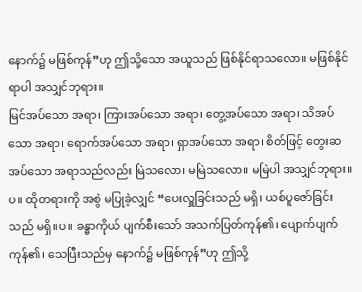နောက်၌ မဖြစ်ကုန်”ဟု ဤသို့သော အယူသည် ဖြစ်နိုင်ရာသလော။ မဖြစ်နိုင်ရာပါ အသျှင်ဘုရား။
မြင်အပ်သော အရာ၊ ကြားအပ်သော အရာ၊ တွေ့အပ်သော အရာ၊ သိအပ်သော အရာ၊ ရောက်အပ်သော အရာ၊ ရှာအပ်သော အရာ၊ စိတ်ဖြင့် တွေးဆအပ်သော အရာသည်လည်း မြဲသလော၊ မမြဲသလော။ မမြဲပါ အသျှင်ဘုရား။ပ။ ထိုတရားကို အစွဲ မပြုခဲ့လျှင် “ပေးလှူခြင်းသည် မရှိ၊ ယစ်ပူဇော်ခြင်းသည် မရှိ။ပ။ ခန္ဓာကိုယ် ပျက်စီးသော် အသက်ပြတ်ကုန်၏၊ ပျောက်ပျက်ကုန်၏၊ သေပြီးသည်မှ နောက်၌ မဖြစ်ကုန်”ဟု ဤသို့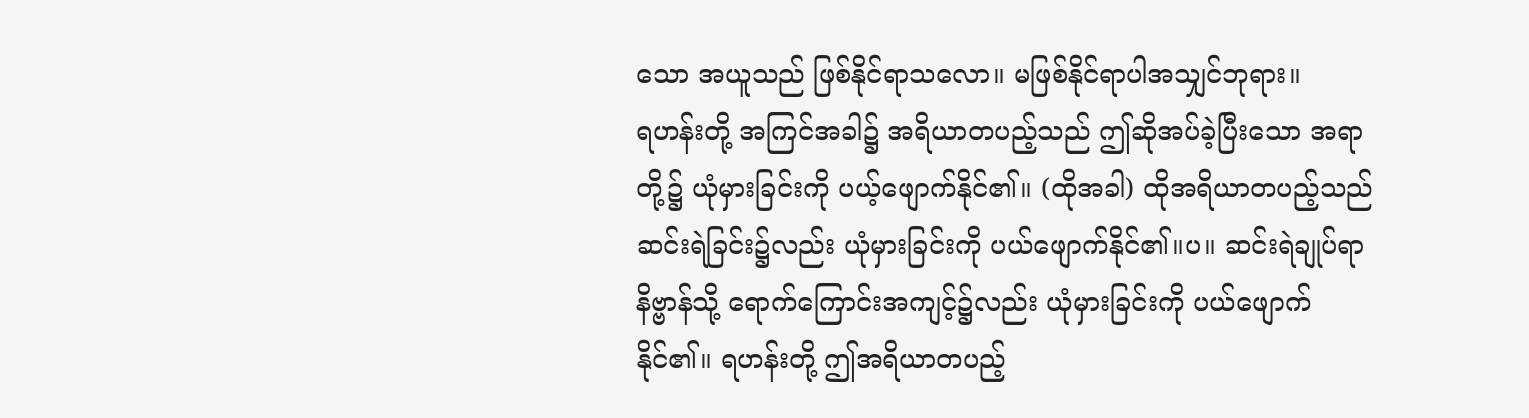သော အယူသည် ဖြစ်နိုင်ရာသလော။ မဖြစ်နိုင်ရာပါအသျှင်ဘုရား။
ရဟန်းတို့ အကြင်အခါ၌ အရိယာတပည့်သည် ဤဆိုအပ်ခဲ့ပြီးသော အရာတို့၌ ယုံမှားခြင်းကို ပယ့်ဖျောက်နိုင်၏။ (ထိုအခါ) ထိုအရိယာတပည့်သည် ဆင်းရဲခြင်း၌လည်း ယုံမှားခြင်းကို ပယ်ဖျောက်နိုင်၏။ပ။ ဆင်းရဲချုပ်ရာ နိဗ္ဗာန်သို့ ရောက်ကြောင်းအကျင့်၌လည်း ယုံမှားခြင်းကို ပယ်ဖျောက်နိုင်၏။ ရဟန်းတို့ ဤအရိယာတပည့်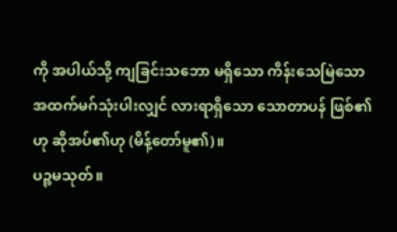ကို အပါယ်သို့ ကျခြင်းသဘော မရှိသော ကိန်းသေမြဲသော အထက်မဂ်သုံးပါးလျှင် လားရာရှိသော သောတာပန် ဖြစ်၏ဟု ဆိုအပ်၏ဟု (မိန့်တော်မူ၏)။
ပဉ္စမသုတ်။